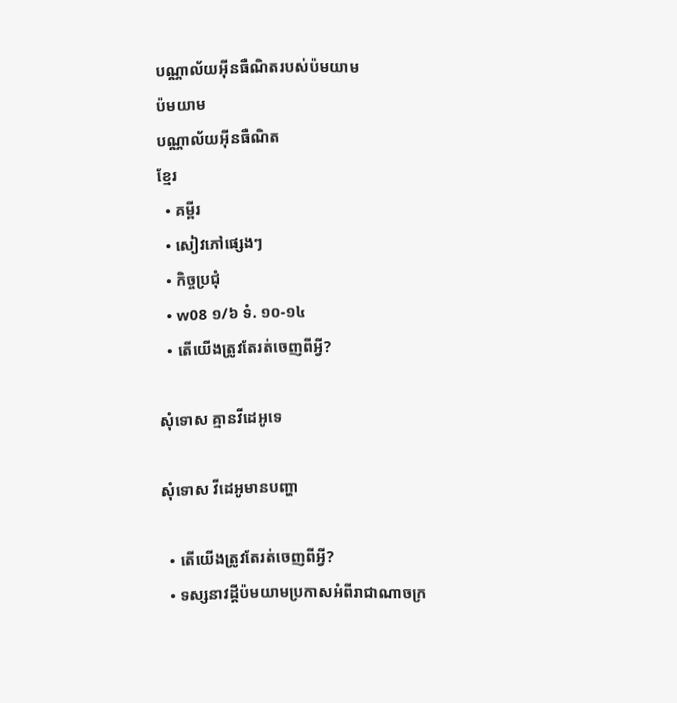បណ្ណាល័យអ៊ីនធឺណិតរបស់ប៉មយាម
ប៉មយាម
បណ្ណាល័យអ៊ីនធឺណិត
ខ្មែរ
  • គម្ពីរ
  • សៀវភៅផ្សេងៗ
  • កិច្ចប្រជុំ
  • w08 ១/៦ ទំ. ១០-១៤
  • តើយើងត្រូវតែរត់ចេញពីអ្វី?

សុំទោស គ្មានវីដេអូទេ

សុំទោស វីដេអូមានបញ្ហា

  • តើយើងត្រូវតែរត់ចេញពីអ្វី?
  • ទស្សនាវដ្ដីប៉មយាមប្រកាសអំពីរាជាណាចក្រ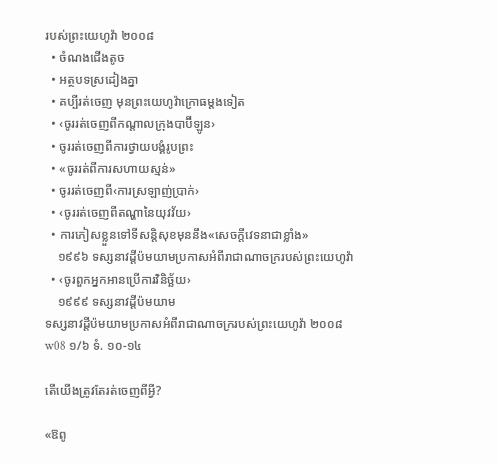របស់ព្រះយេហូវ៉ា ២០០៨
  • ចំណងជើងតូច
  • អត្ថបទស្រដៀងគ្នា
  • គប្បីរត់ចេញ មុនព្រះយេហូវ៉ាក្រោធម្ដងទៀត
  • ‹ចូររត់ចេញពីកណ្ដាលក្រុងបាប៊ីឡូន›
  • ចូររត់ចេញពីការថ្វាយបង្គំរូបព្រះ
  • «ចូររត់ពីការសហាយស្មន់»
  • ចូររត់ចេញពី‹ការស្រឡាញ់ប្រាក់›
  • ‹ចូររត់ចេញពីតណ្ហានៃយុវវ័យ›
  • ការភៀសខ្លួនទៅទីសន្ដិសុខមុននឹង«សេចក្ដីវេទនាជាខ្លាំង»
    ១៩៩៦ ទស្សនាវដ្ដីប៉មយាមប្រកាសអំពីរាជាណាចក្ររបស់ព្រះយេហូវ៉ា
  • ‹ចូរពួកអ្នកអានប្រើការវិនិច្ឆ័យ›
    ១៩៩៩ ទស្សនាវដ្ដីប៉មយាម
ទស្សនាវដ្ដីប៉មយាមប្រកាសអំពីរាជាណាចក្ររបស់ព្រះយេហូវ៉ា ២០០៨
w08 ១/៦ ទំ. ១០-១៤

តើយើងត្រូវតែរត់ចេញពីអ្វី?

«ឱពូ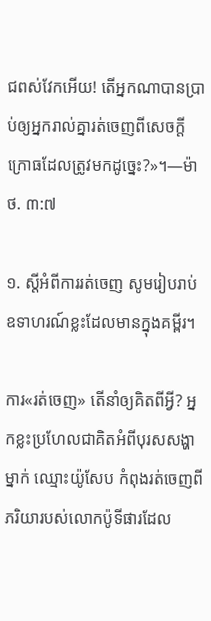ជពស់វែកអើយ! តើអ្នកណាបានប្រាប់ឲ្យអ្នករាល់គ្នារត់ចេញពីសេចក្ដីក្រោធដែលត្រូវមកដូច្នេះ?»។—ម៉ាថ. ៣:៧

១. ស្តីអំពីការរត់ចេញ សូមរៀបរាប់ឧទាហរណ៍ខ្លះដែលមានក្នុងគម្ពីរ។

ការ«រត់ចេញ» តើនាំឲ្យគិតពីអ្វី? អ្នកខ្លះប្រហែលជាគិតអំពីបុរសសង្ហាម្នាក់ ឈ្មោះយ៉ូសែប កំពុងរត់ចេញពីភរិយារបស់លោកប៉ូទីផារដែល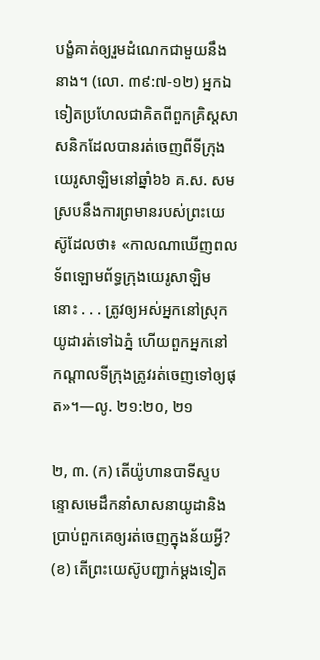បង្ខំគាត់ឲ្យរួមដំណេកជាមួយនឹងនាង។ (លោ. ៣៩:៧-១២) អ្នកឯទៀតប្រហែលជាគិតពីពួកគ្រិស្តសាសនិកដែលបានរត់ចេញពីទីក្រុងយេរូសាឡិមនៅឆ្នាំ៦៦ គ.ស. សមស្របនឹងការព្រមានរបស់ព្រះយេស៊ូដែលថា៖ «កាលណាឃើញពលទ័ពឡោមព័ទ្ធក្រុងយេរូសាឡិម នោះ . . . ត្រូវឲ្យអស់អ្នកនៅស្រុកយូដារត់ទៅឯភ្នំ ហើយពួកអ្នកនៅកណ្ដាលទីក្រុងត្រូវរត់ចេញទៅឲ្យផុត»។—លូ. ២១:២០, ២១

២, ៣. (ក) តើយ៉ូហានបាទីស្ទបន្ទោសមេដឹកនាំសាសនាយូដានិងប្រាប់ពួកគេឲ្យរត់ចេញក្នុងន័យអ្វី? (ខ) តើព្រះយេស៊ូបញ្ជាក់ម្ដងទៀត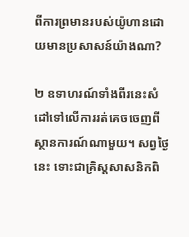ពីការព្រមានរបស់យ៉ូហានដោយមានប្រសាសន៍យ៉ាងណា?

២ ឧទាហរណ៍ទាំងពីរនេះសំដៅទៅលើការរត់គេចចេញពីស្ថានការណ៍ណាមួយ។ សព្វថ្ងៃនេះ ទោះជាគ្រិស្តសាសនិកពិ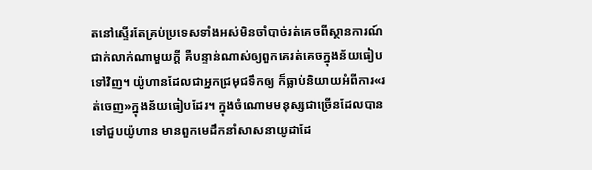តនៅស្ទើរតែគ្រប់ប្រទេសទាំងអស់មិនចាំបាច់រត់គេចពីស្ថានការណ៍ជាក់លាក់ណាមួយក្ដី គឺបន្ទាន់ណាស់ឲ្យពួកគេរត់គេចក្នុងន័យធៀបទៅវិញ។ យ៉ូហានដែលជាអ្នកជ្រមុជទឹកឲ្យ ក៏ធ្លាប់និយាយអំពីការ«រត់ចេញ»ក្នុងន័យធៀបដែរ។ ក្នុងចំណោមមនុស្សជាច្រើនដែលបានទៅជួបយ៉ូហាន មានពួកមេដឹកនាំសាសនាយូដាដែ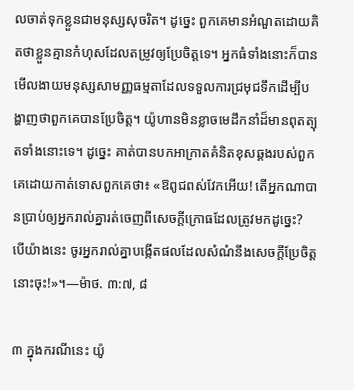លចាត់ទុកខ្លួនជាមនុស្សសុចរិត។ ដូច្នេះ ពួកគេមានអំណួតដោយគិតថាខ្លួនគ្មានកំហុសដែលតម្រូវឲ្យប្រែចិត្តទេ។ អ្នកធំទាំងនោះក៏បានមើលងាយមនុស្សសាមញ្ញធម្មតាដែលទទួលការជ្រមុជទឹកដើម្បីបង្ហាញថាពួកគេបានប្រែចិត្ត។ យ៉ូហានមិនខ្លាចមេដឹកនាំដ៏មានពុតត្បុតទាំងនោះទេ។ ដូច្នេះ គាត់បានបកអាក្រាតគំនិតខុសឆ្គងរបស់ពួកគេដោយកាត់ទោសពួកគេថា៖ «ឱពូជពស់វែកអើយ! តើអ្នកណាបានប្រាប់ឲ្យអ្នករាល់គ្នារត់ចេញពីសេចក្ដីក្រោធដែលត្រូវមកដូច្នេះ? បើយ៉ាងនេះ ចូរអ្នករាល់គ្នាបង្កើតផលដែលសំណំនឹងសេចក្ដីប្រែចិត្តនោះចុះ!»។—ម៉ាថ. ៣:៧, ៨

៣ ក្នុងករណីនេះ យ៉ូ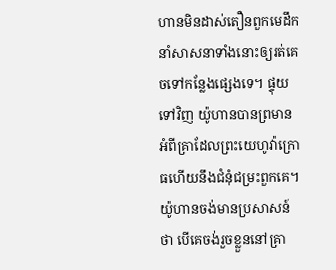ហានមិនដាស់តឿនពួកមេដឹកនាំសាសនាទាំងនោះឲ្យរត់គេចទៅកន្លែងផ្សេងទេ។ ផ្ទុយទៅវិញ យ៉ូហានបានព្រមានអំពីគ្រាដែលព្រះយេហូវ៉ាក្រោធហើយនឹងជំនុំជម្រះពួកគេ។ យ៉ូហានចង់មានប្រសាសន៍ថា បើគេចង់រួចខ្លួននៅគ្រា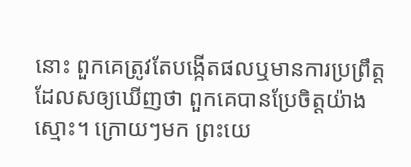នោះ ពួកគេត្រូវតែបង្កើតផលឬមានការប្រព្រឹត្តដែលសឲ្យឃើញថា ពួកគេបានប្រែចិត្តយ៉ាងស្មោះ។ ក្រោយៗមក ព្រះយេ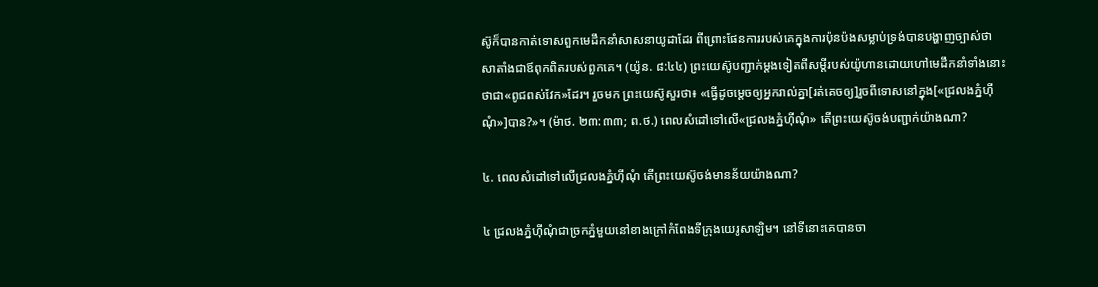ស៊ូក៏បានកាត់ទោសពួកមេដឹកនាំសាសនាយូដាដែរ ពីព្រោះផែនការរបស់គេក្នុងការប៉ុនប៉ងសម្លាប់ទ្រង់បានបង្ហាញច្បាស់ថា សាតាំងជាឪពុកពិតរបស់ពួកគេ។ (យ៉ូន. ៨:៤៤) ព្រះយេស៊ូបញ្ជាក់ម្ដងទៀតពីសម្ដីរបស់យ៉ូហានដោយហៅមេដឹកនាំទាំងនោះថាជា«ពូជពស់វែក»ដែរ។ រួចមក ព្រះយេស៊ូសួរថា៖ «ធ្វើដូចម្ដេចឲ្យអ្នករាល់គ្នា[រត់គេចឲ្យ]រួចពីទោសនៅក្នុង[«ជ្រលងភ្នំហ៊ីណុំ»]បាន?»។ (ម៉ាថ. ២៣:៣៣; ព.ថ.) ពេលសំដៅទៅលើ«ជ្រលងភ្នំហ៊ីណុំ» តើព្រះយេស៊ូចង់បញ្ជាក់យ៉ាងណា?

៤. ពេលសំដៅទៅលើជ្រលងភ្នំហ៊ីណុំ តើព្រះយេស៊ូចង់មានន័យយ៉ាងណា?

៤ ជ្រលងភ្នំហ៊ីណុំជាច្រកភ្នំមួយនៅខាងក្រៅកំពែងទីក្រុងយេរូសាឡិម។ នៅទីនោះគេបានចា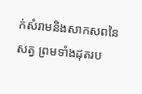ក់សំរាមនិងសាកសពនៃសត្វ ព្រមទាំងដុតរប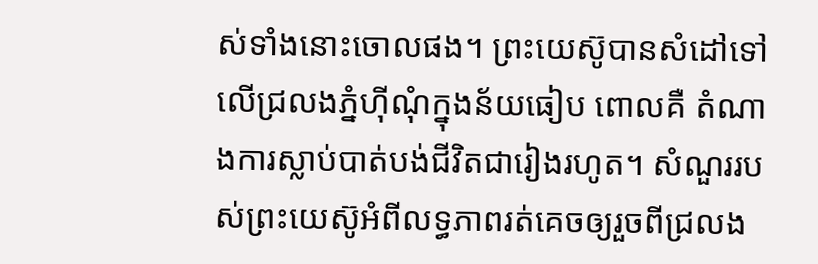ស់ទាំងនោះចោលផង។ ព្រះយេស៊ូបានសំដៅទៅលើជ្រលងភ្នំហ៊ីណុំក្នុងន័យធៀប ពោលគឺ តំណាងការស្លាប់បាត់បង់ជីវិតជារៀងរហូត។ សំណួររបស់ព្រះយេស៊ូអំពីលទ្ធភាពរត់គេចឲ្យរួចពីជ្រលង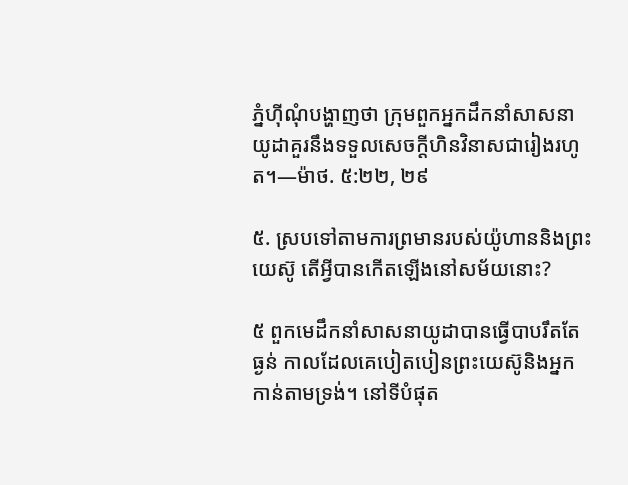ភ្នំហ៊ីណុំបង្ហាញថា ក្រុមពួកអ្នកដឹកនាំសាសនាយូដាគួរនឹងទទួលសេចក្ដីហិនវិនាសជារៀងរហូត។—ម៉ាថ. ៥:២២, ២៩

៥. ស្របទៅតាមការព្រមានរបស់យ៉ូហាននិងព្រះយេស៊ូ តើអ្វីបានកើតឡើងនៅសម័យនោះ?

៥ ពួកមេដឹកនាំសាសនាយូដាបានធ្វើបាបរឹតតែធ្ងន់ កាលដែលគេបៀតបៀនព្រះយេស៊ូនិងអ្នកកាន់តាមទ្រង់។ នៅទីបំផុត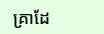គ្រាដែ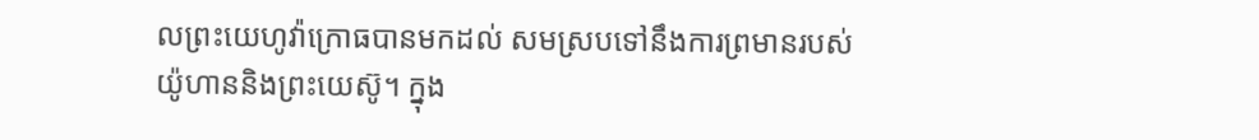លព្រះយេហូវ៉ាក្រោធបានមកដល់ សមស្របទៅនឹងការព្រមានរបស់យ៉ូហាននិងព្រះយេស៊ូ។ ក្នុង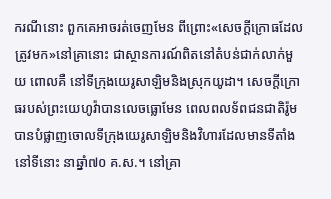ករណីនោះ ពួកគេអាចរត់ចេញមែន ពីព្រោះ«សេចក្ដីក្រោធដែលត្រូវមក»នៅគ្រានោះ ជាស្ថានការណ៍ពិតនៅតំបន់ជាក់លាក់មួយ ពោលគឺ នៅទីក្រុងយេរូសាឡិមនិងស្រុកយូដា។ សេចក្ដីក្រោធរបស់ព្រះយេហូវ៉ាបានលេចធ្លោមែន ពេលពលទ័ពជនជាតិរ៉ូមបានបំផ្លាញចោលទីក្រុងយេរូសាឡិមនិងវិហារដែលមានទីតាំងនៅទីនោះ នាឆ្នាំ៧០ គ.ស.។ នៅគ្រា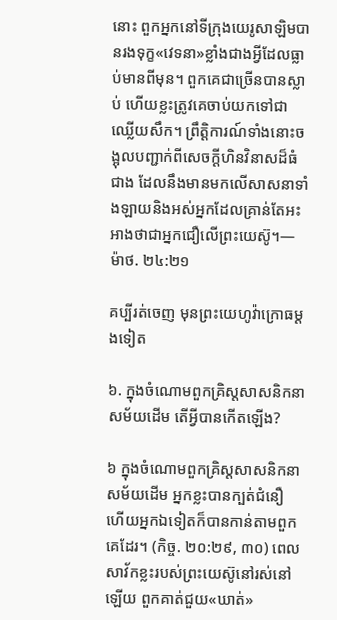នោះ ពួកអ្នកនៅទីក្រុងយេរូសាឡិមបានរងទុក្ខ«វេទនា»ខ្លាំងជាងអ្វីដែលធ្លាប់មានពីមុន។ ពួកគេជាច្រើនបានស្លាប់ ហើយខ្លះត្រូវគេចាប់យកទៅជាឈ្លើយសឹក។ ព្រឹត្ដិការណ៍ទាំងនោះចង្អុលបញ្ជាក់ពីសេចក្ដីហិនវិនាសដ៏ធំជាង ដែលនឹងមានមកលើសាសនាទាំងឡាយនិងអស់អ្នកដែលគ្រាន់តែអះអាងថាជាអ្នកជឿលើព្រះយេស៊ូ។—ម៉ាថ. ២៤:២១

គប្បីរត់ចេញ មុនព្រះយេហូវ៉ាក្រោធម្ដងទៀត

៦. ក្នុងចំណោមពួកគ្រិស្តសាសនិកនាសម័យដើម តើអ្វីបានកើតឡើង?

៦ ក្នុងចំណោមពួកគ្រិស្តសាសនិកនាសម័យដើម អ្នកខ្លះបានក្បត់ជំនឿ ហើយអ្នកឯទៀតក៏បានកាន់តាមពួកគេដែរ។ (កិច្ច. ២០:២៩, ៣០) ពេលសាវ័កខ្លះរបស់ព្រះយេស៊ូនៅរស់នៅឡើយ ពួកគាត់ជួយ«ឃាត់»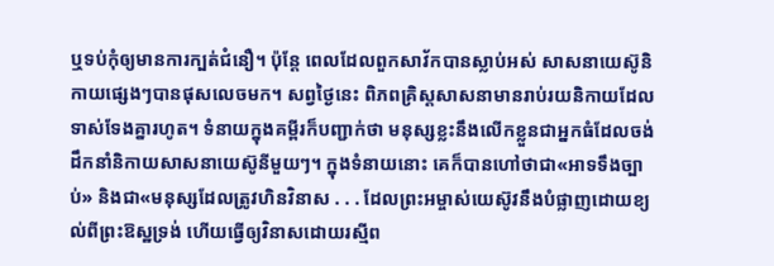ឬទប់កុំឲ្យមានការក្បត់ជំនឿ។ ប៉ុន្តែ ពេលដែលពួកសាវ័កបានស្លាប់អស់ សាសនាយេស៊ូនិកាយផ្សេងៗបានផុសលេចមក។ សព្វថ្ងៃនេះ ពិភពគ្រិស្តសាសនាមានរាប់រយនិកាយដែលទាស់ទែងគ្នារហូត។ ទំនាយក្នុងគម្ពីរក៏បញ្ជាក់ថា មនុស្សខ្លះនឹងលើកខ្លួនជាអ្នកធំដែលចង់ដឹកនាំនិកាយសាសនាយេស៊ូនីមួយៗ។ ក្នុងទំនាយនោះ គេក៏បានហៅថាជា«អាទទឹងច្បាប់» និងជា«មនុស្សដែលត្រូវហិនវិនាស . . . ដែលព្រះអម្ចាស់យេស៊ូវនឹងបំផ្លាញដោយខ្យល់ពីព្រះឱស្ឋទ្រង់ ហើយធ្វើឲ្យវិនាសដោយរស្មីព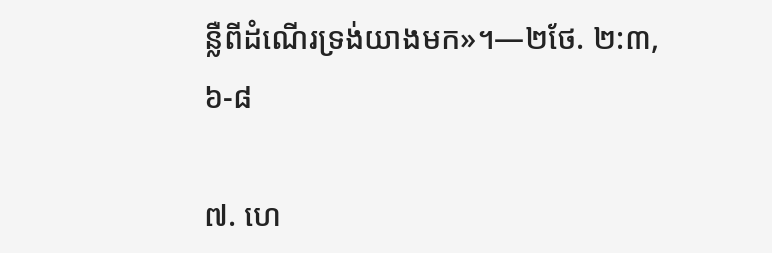ន្លឺពីដំណើរទ្រង់យាងមក»។—២ថែ. ២:៣, ៦-៨

៧. ហេ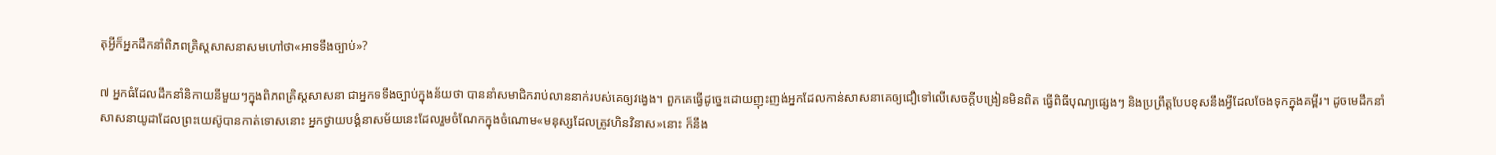តុអ្វីក៏អ្នកដឹកនាំពិភពគ្រិស្តសាសនាសមហៅថា«អាទទឹងច្បាប់»?

៧ អ្នកធំដែលដឹកនាំនិកាយនីមួយៗក្នុងពិភពគ្រិស្តសាសនា ជាអ្នកទទឹងច្បាប់ក្នុងន័យថា បាននាំសមាជិករាប់លាននាក់របស់គេឲ្យវង្វេង។ ពួកគេធ្វើដូច្នេះដោយញុះញង់អ្នកដែលកាន់សាសនាគេឲ្យជឿទៅលើសេចក្ដីបង្រៀនមិនពិត ធ្វើពិធីបុណ្យផ្សេងៗ និងប្រព្រឹត្តបែបខុសនឹងអ្វីដែលចែងទុកក្នុងគម្ពីរ។ ដូចមេដឹកនាំសាសនាយូដាដែលព្រះយេស៊ូបានកាត់ទោសនោះ អ្នកថ្វាយបង្គំនាសម័យនេះដែលរួមចំណែកក្នុងចំណោម«មនុស្សដែលត្រូវហិនវិនាស»នោះ ក៏នឹង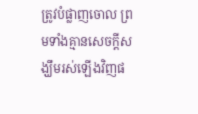ត្រូវបំផ្លាញចោល ព្រមទាំងគ្មានសេចក្ដីសង្ឃឹមរស់ឡើងវិញផ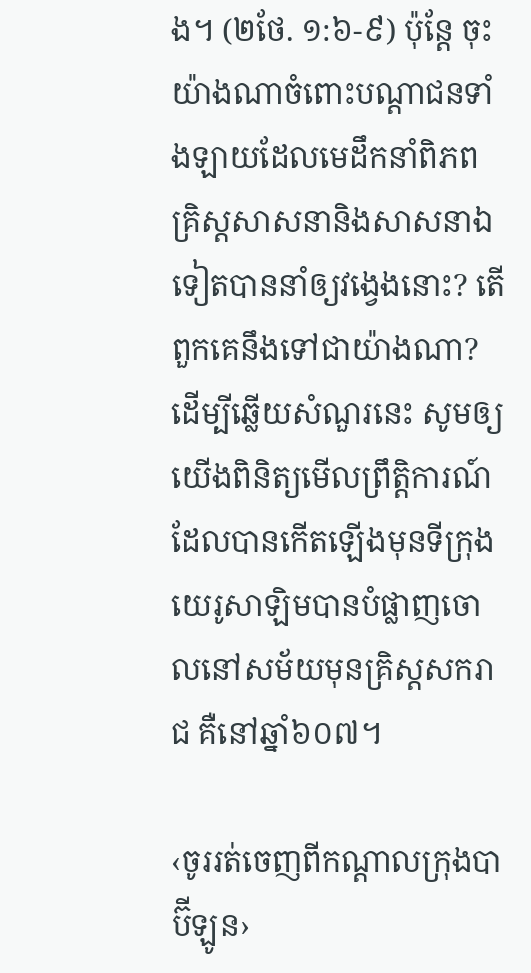ង។ (២ថែ. ១:៦-៩) ប៉ុន្តែ ចុះយ៉ាងណាចំពោះបណ្ដាជនទាំងឡាយដែលមេដឹកនាំពិភពគ្រិស្តសាសនានិងសាសនាឯទៀតបាននាំឲ្យវង្វេងនោះ? តើពួកគេនឹងទៅជាយ៉ាងណា? ដើម្បីឆ្លើយសំណួរនេះ សូមឲ្យយើងពិនិត្យមើលព្រឹត្ដិការណ៍ដែលបានកើតឡើងមុនទីក្រុងយេរូសាឡិមបានបំផ្លាញចោលនៅសម័យមុនគ្រិស្តសករាជ គឺនៅឆ្នាំ៦០៧។

‹ចូររត់ចេញពីកណ្ដាលក្រុងបាប៊ីឡូន›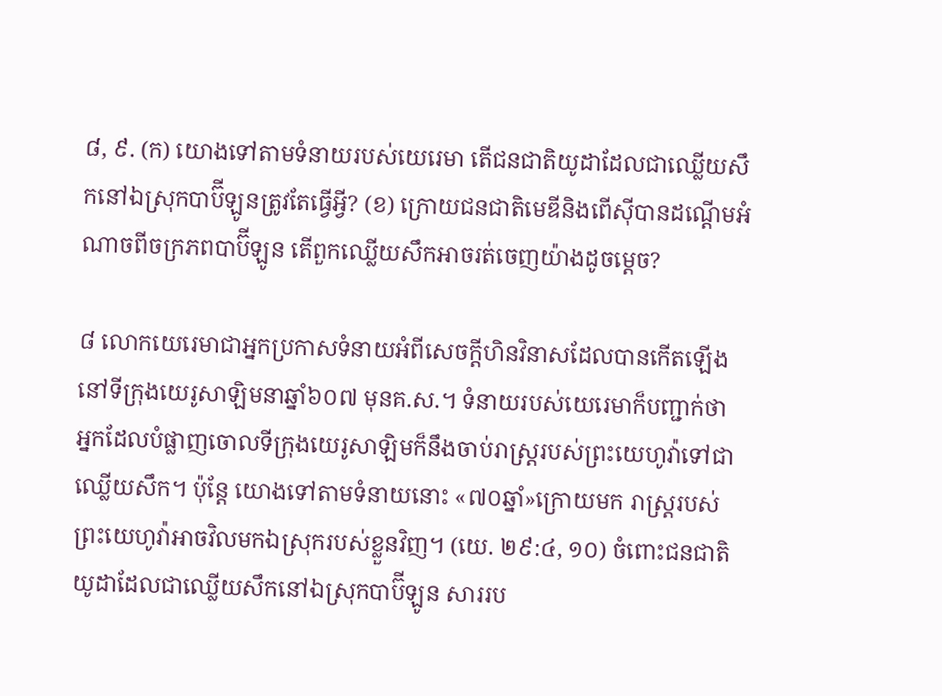៨, ៩. (ក) យោងទៅតាមទំនាយរបស់យេរេមា តើជនជាតិយូដាដែលជាឈ្លើយសឹកនៅឯស្រុកបាប៊ីឡូនត្រូវតែធ្វើអ្វី? (ខ) ក្រោយជនជាតិមេឌីនិងពើស៊ីបានដណ្ដើមអំណាចពីចក្រភពបាប៊ីឡូន តើពួកឈ្លើយសឹកអាចរត់ចេញយ៉ាងដូចម្ដេច?

៨ លោកយេរេមាជាអ្នកប្រកាសទំនាយអំពីសេចក្ដីហិនវិនាសដែលបានកើតឡើងនៅទីក្រុងយេរូសាឡិមនាឆ្នាំ៦០៧ មុនគ.ស.។ ទំនាយរបស់យេរេមាក៏បញ្ជាក់ថា អ្នកដែលបំផ្លាញចោលទីក្រុងយេរូសាឡិមក៏នឹងចាប់រាស្ត្ររបស់ព្រះយេហូវ៉ាទៅជាឈ្លើយសឹក។ ប៉ុន្តែ យោងទៅតាមទំនាយនោះ «៧០ឆ្នាំ»ក្រោយមក រាស្ត្ររបស់ព្រះយេហូវ៉ាអាចវិលមកឯស្រុករបស់ខ្លួនវិញ។ (យេ. ២៩:៤, ១០) ចំពោះជនជាតិយូដាដែលជាឈ្លើយសឹកនៅឯស្រុកបាប៊ីឡូន សាររប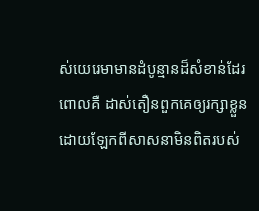ស់យេរេមាមានដំបូន្មានដ៏សំខាន់ដែរ ពោលគឺ ដាស់តឿនពួកគេឲ្យរក្សាខ្លួនដោយឡែកពីសាសនាមិនពិតរបស់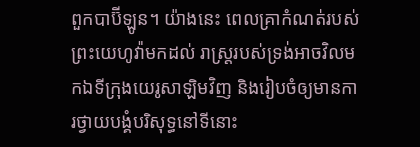ពួកបាប៊ីឡូន។ យ៉ាងនេះ ពេលគ្រាកំណត់របស់ព្រះយេហូវ៉ាមកដល់ រាស្ត្ររបស់ទ្រង់អាចវិលមកឯទីក្រុងយេរូសាឡិមវិញ និងរៀបចំឲ្យមានការថ្វាយបង្គំបរិសុទ្ធនៅទីនោះ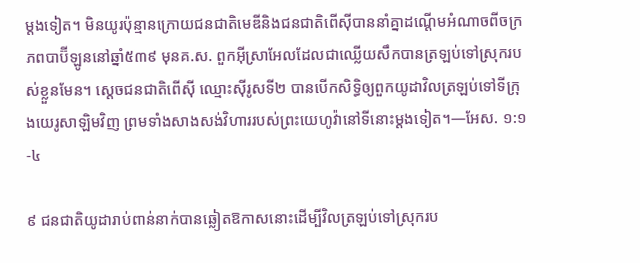ម្ដងទៀត។ មិនយូរប៉ុន្មានក្រោយជនជាតិមេឌីនិងជនជាតិពើស៊ីបាននាំគ្នាដណ្ដើមអំណាចពីចក្រភពបាប៊ីឡូននៅឆ្នាំ៥៣៩ មុនគ.ស. ពួកអ៊ីស្រាអែលដែលជាឈ្លើយសឹកបានត្រឡប់ទៅស្រុករបស់ខ្លួនមែន។ ស្តេចជនជាតិពើស៊ី ឈ្មោះស៊ីរូសទី២ បានបើកសិទ្ធិឲ្យពួកយូដាវិលត្រឡប់ទៅទីក្រុងយេរូសាឡិមវិញ ព្រមទាំងសាងសង់វិហាររបស់ព្រះយេហូវ៉ានៅទីនោះម្ដងទៀត។—អែស. ១:១-៤

៩ ជនជាតិយូដារាប់ពាន់នាក់បានឆ្លៀតឱកាសនោះដើម្បីវិលត្រឡប់ទៅស្រុករប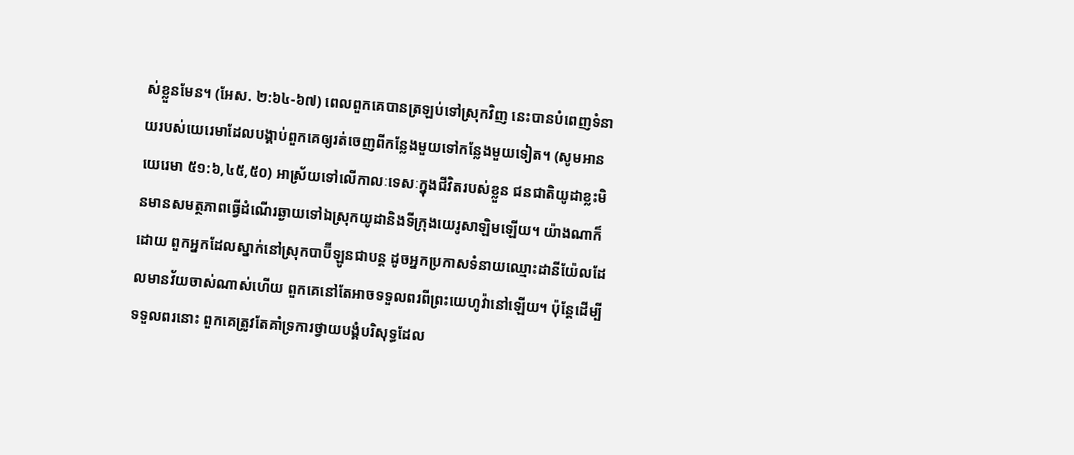ស់ខ្លួនមែន។ (អែស. ២:៦៤-៦៧) ពេលពួកគេបានត្រឡប់ទៅស្រុកវិញ នេះបានបំពេញទំនាយរបស់យេរេមាដែលបង្គាប់ពួកគេឲ្យរត់ចេញពីកន្លែងមួយទៅកន្លែងមួយទៀត។ (សូមអាន យេរេមា ៥១:៦,៤៥,៥០) អាស្រ័យទៅលើកាលៈទេសៈក្នុងជីវិតរបស់ខ្លួន ជនជាតិយូដាខ្លះមិនមានសមត្ថភាពធ្វើដំណើរឆ្ងាយទៅឯស្រុកយូដានិងទីក្រុងយេរូសាឡិមឡើយ។ យ៉ាងណាក៏ដោយ ពួកអ្នកដែលស្នាក់នៅស្រុកបាប៊ីឡូនជាបន្ត ដូចអ្នកប្រកាសទំនាយឈ្មោះដានីយ៉ែលដែលមានវ័យចាស់ណាស់ហើយ ពួកគេនៅតែអាចទទួលពរពីព្រះយេហូវ៉ានៅឡើយ។ ប៉ុន្តែដើម្បីទទួលពរនោះ ពួកគេត្រូវតែគាំទ្រការថ្វាយបង្គំបរិសុទ្ធដែល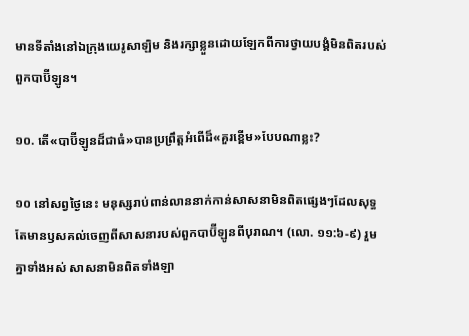មានទីតាំងនៅឯក្រុងយេរូសាឡិម និងរក្សាខ្លួនដោយឡែកពីការថ្វាយបង្គំមិនពិតរបស់ពួកបាប៊ីឡូន។

១០. តើ«បាប៊ីឡូនដ៏ជាធំ»បានប្រព្រឹត្តអំពើដ៏«គួរខ្ពើម»បែបណាខ្លះ?

១០ នៅសព្វថ្ងៃនេះ មនុស្សរាប់ពាន់លាននាក់កាន់សាសនាមិនពិតផ្សេងៗដែលសុទ្ធតែមានឫសគល់ចេញពីសាសនារបស់ពួកបាប៊ីឡូនពីបុរាណ។ (លោ. ១១:៦-៩) រួមគ្នាទាំងអស់ សាសនាមិនពិតទាំងឡា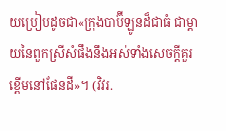យប្រៀបដូចជា«ក្រុងបាប៊ីឡូនដ៏ជាធំ ជាម្ដាយនៃពួកស្រីសំផឹងនឹងអស់ទាំងសេចក្ដីគួរខ្ពើមនៅផែនដី»។ (វិវរ.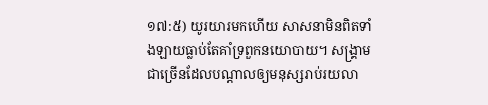១៧:៥) យូរយារមកហើយ សាសនាមិនពិតទាំងឡាយធ្លាប់តែគាំទ្រពួកនយោបាយ។ សង្គ្រាមជាច្រើនដែលបណ្ដាលឲ្យមនុស្សរាប់រយលា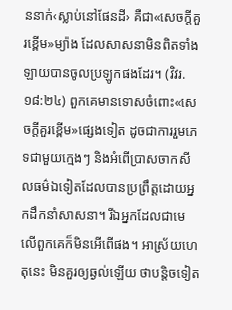ននាក់‹ស្លាប់នៅផែនដី› គឺជា«សេចក្ដីគួរខ្ពើម»ម្យ៉ាង ដែលសាសនាមិនពិតទាំងឡាយបានចូលប្រឡូកផងដែរ។ (វិវរ. ១៨:២៤) ពួកគេមានទោសចំពោះ«សេចក្ដីគួរខ្ពើម»ផ្សេងទៀត ដូចជាការរួមភេទជាមួយក្មេងៗ និងអំពើប្រាសចាកសីលធម៌ឯទៀតដែលបានប្រព្រឹត្តដោយអ្នកដឹកនាំសាសនា។ រីឯអ្នកដែលជាមេលើពួកគេក៏មិនអើពើផង។ អាស្រ័យហេតុនេះ មិនគួរឲ្យឆ្ងល់ឡើយ ថាបន្ដិចទៀត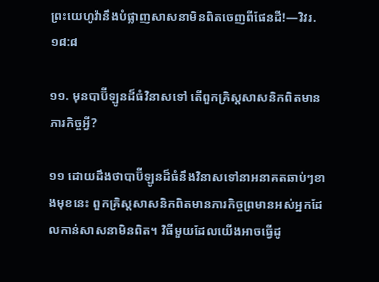ព្រះយេហូវ៉ានឹងបំផ្លាញសាសនាមិនពិតចេញពីផែនដី!—វិវរ. ១៨:៨

១១. មុនបាប៊ីឡូនដ៏ធំវិនាសទៅ តើពួកគ្រិស្តសាសនិកពិតមានភារកិច្ចអ្វី?

១១ ដោយដឹងថាបាប៊ីឡូនដ៏ធំនឹងវិនាសទៅនាអនាគតឆាប់ៗខាងមុខនេះ ពួកគ្រិស្តសាសនិកពិតមានភារកិច្ចព្រមានអស់អ្នកដែលកាន់សាសនាមិនពិត។ វិធីមួយដែលយើងអាចធ្វើដូ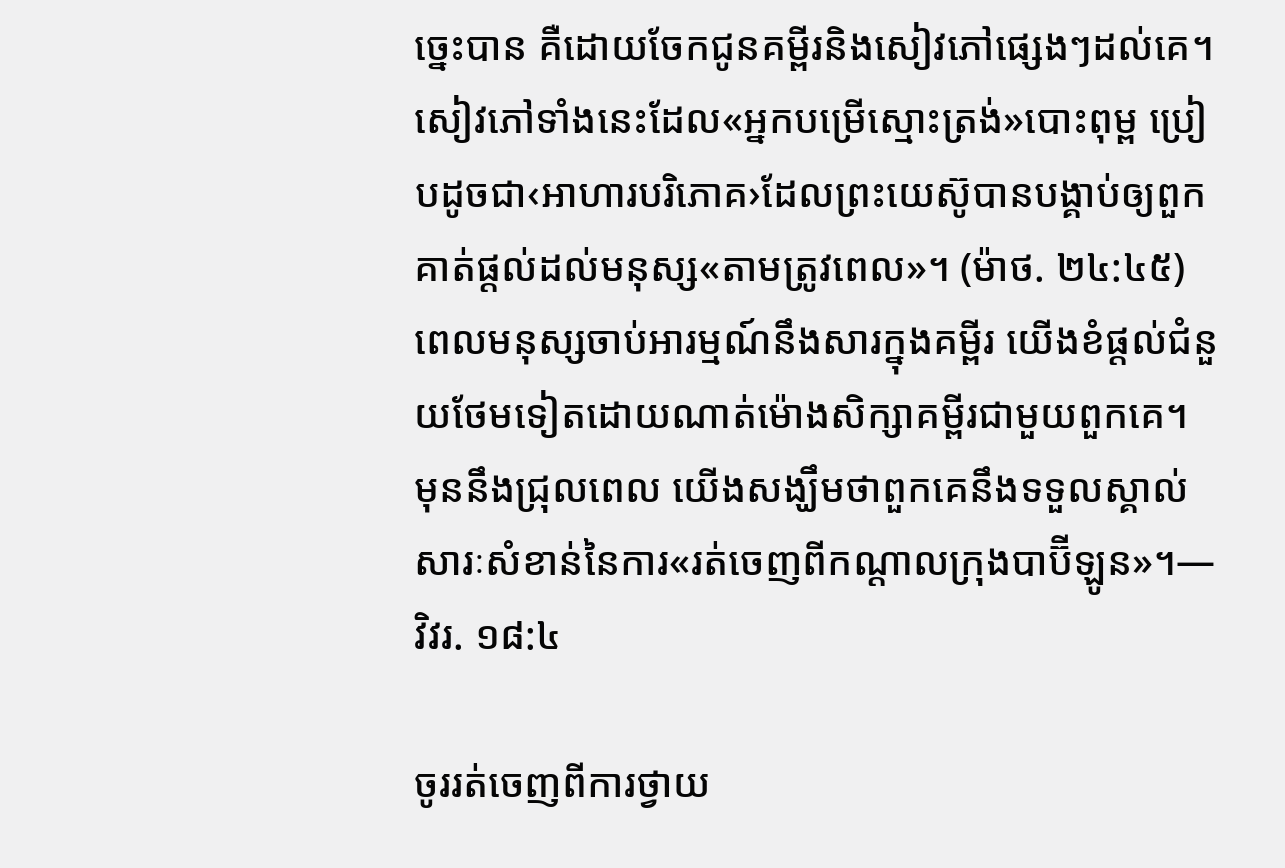ច្នេះបាន គឺដោយចែកជូនគម្ពីរនិងសៀវភៅផ្សេងៗដល់គេ។ សៀវភៅទាំងនេះដែល«អ្នកបម្រើស្មោះត្រង់»បោះពុម្ព ប្រៀបដូចជា‹អាហារបរិភោគ›ដែលព្រះយេស៊ូបានបង្គាប់ឲ្យពួកគាត់ផ្ដល់ដល់មនុស្ស«តាមត្រូវពេល»។ (ម៉ាថ. ២៤:៤៥) ពេលមនុស្សចាប់អារម្មណ៍នឹងសារក្នុងគម្ពីរ យើងខំផ្ដល់ជំនួយថែមទៀតដោយណាត់ម៉ោងសិក្សាគម្ពីរជាមួយពួកគេ។ មុននឹងជ្រុលពេល យើងសង្ឃឹមថាពួកគេនឹងទទួលស្គាល់សារៈសំខាន់នៃការ«រត់ចេញពីកណ្ដាលក្រុងបាប៊ីឡូន»។—វិវរ. ១៨:៤

ចូររត់ចេញពីការថ្វាយ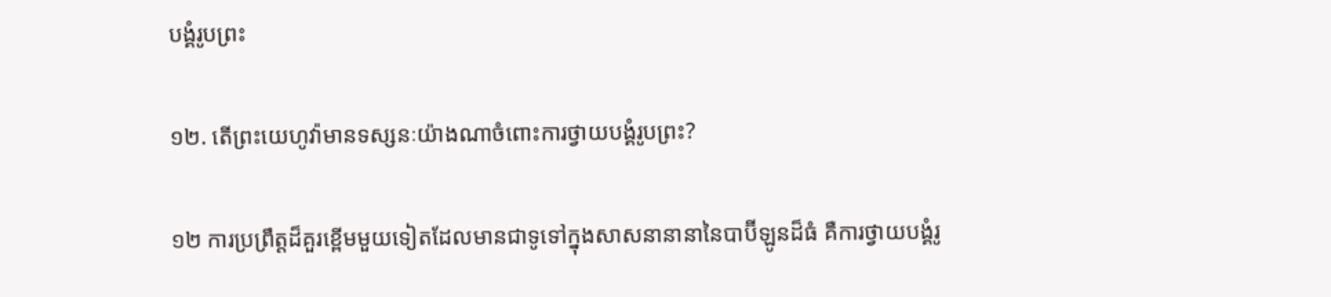បង្គំរូបព្រះ

១២. តើព្រះយេហូវ៉ាមានទស្សនៈយ៉ាងណាចំពោះការថ្វាយបង្គំរូបព្រះ?

១២ ការប្រព្រឹត្តដ៏គួរខ្ពើមមួយទៀតដែលមានជាទូទៅក្នុងសាសនានានានៃបាប៊ីឡូនដ៏ធំ គឺការថ្វាយបង្គំរូ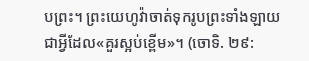បព្រះ។ ព្រះយេហូវ៉ាចាត់ទុករូបព្រះទាំងឡាយជាអ្វីដែល«គួរស្អប់ខ្ពើម»។ (ចោទិ. ២៩: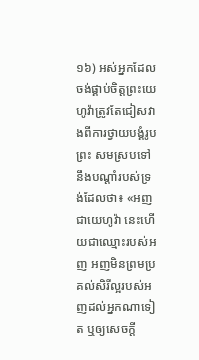១៦) អស់អ្នកដែលចង់ផ្គាប់ចិត្តព្រះយេហូវ៉ាត្រូវតែជៀសវាងពីការថ្វាយបង្គំរូបព្រះ សមស្របទៅនឹងបណ្ដាំរបស់ទ្រង់ដែលថា៖ «អញជាយេហូវ៉ា នេះហើយជាឈ្មោះរបស់អញ អញមិនព្រមប្រគល់សិរីល្អរបស់អញដល់អ្នកណាទៀត ឬឲ្យសេចក្ដី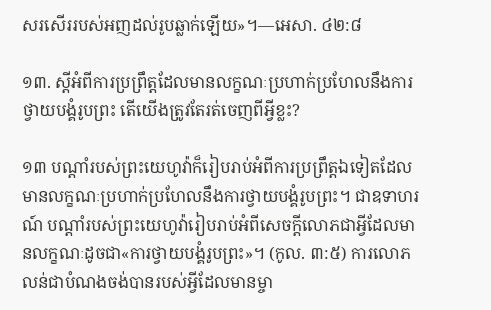សរសើររបស់អញដល់រូបឆ្លាក់ឡើយ»។—អេសា. ៤២:៨

១៣. ស្តីអំពីការប្រព្រឹត្តដែលមានលក្ខណៈប្រហាក់ប្រហែលនឹងការថ្វាយបង្គំរូបព្រះ តើយើងត្រូវតែរត់ចេញពីអ្វីខ្លះ?

១៣ បណ្ដាំរបស់ព្រះយេហូវ៉ាក៏រៀបរាប់អំពីការប្រព្រឹត្តឯទៀតដែលមានលក្ខណៈប្រហាក់ប្រហែលនឹងការថ្វាយបង្គំរូបព្រះ។ ជាឧទាហរណ៍ បណ្ដាំរបស់ព្រះយេហូវ៉ារៀបរាប់អំពីសេចក្ដីលោភជាអ្វីដែលមានលក្ខណៈដូចជា«ការថ្វាយបង្គំរូបព្រះ»។ (កូល. ៣:៥) ការលោភលន់ជាបំណងចង់បានរបស់អ្វីដែលមានម្ចា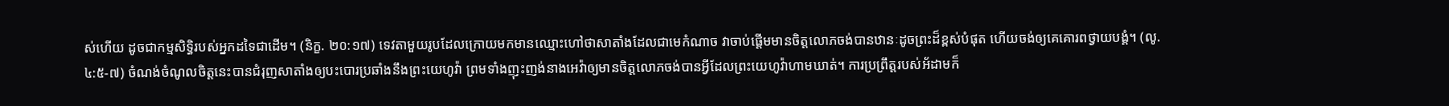ស់ហើយ ដូចជាកម្មសិទ្ធិរបស់អ្នកដទៃជាដើម។ (និក្ខ. ២០:១៧) ទេវតាមួយរូបដែលក្រោយមកមានឈ្មោះហៅថាសាតាំងដែលជាមេកំណាច វាចាប់ផ្ដើមមានចិត្តលោភចង់បានឋានៈដូចព្រះដ៏ខ្ពស់បំផុត ហើយចង់ឲ្យគេគោរពថ្វាយបង្គំ។ (លូ. ៤:៥-៧) ចំណង់ចំណូលចិត្តនេះបានជំរុញសាតាំងឲ្យបះបោរប្រឆាំងនឹងព្រះយេហូវ៉ា ព្រមទាំងញុះញង់នាងអេវ៉ាឲ្យមានចិត្តលោភចង់បានអ្វីដែលព្រះយេហូវ៉ាហាមឃាត់។ ការប្រព្រឹត្តរបស់អ័ដាមក៏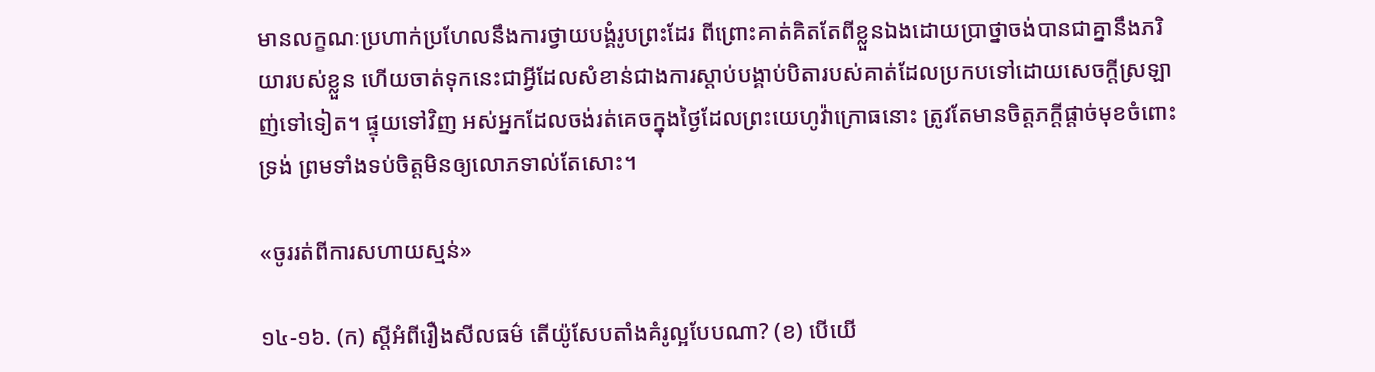មានលក្ខណៈប្រហាក់ប្រហែលនឹងការថ្វាយបង្គំរូបព្រះដែរ ពីព្រោះគាត់គិតតែពីខ្លួនឯងដោយប្រាថ្នាចង់បានជាគ្នានឹងភរិយារបស់ខ្លួន ហើយចាត់ទុកនេះជាអ្វីដែលសំខាន់ជាងការស្ដាប់បង្គាប់បិតារបស់គាត់ដែលប្រកបទៅដោយសេចក្ដីស្រឡាញ់ទៅទៀត។ ផ្ទុយទៅវិញ អស់អ្នកដែលចង់រត់គេចក្នុងថ្ងៃដែលព្រះយេហូវ៉ាក្រោធនោះ ត្រូវតែមានចិត្តភក្ដីផ្ដាច់មុខចំពោះទ្រង់ ព្រមទាំងទប់ចិត្តមិនឲ្យលោភទាល់តែសោះ។

«ចូររត់ពីការសហាយស្មន់»

១៤-១៦. (ក) ស្តីអំពីរឿងសីលធម៌ តើយ៉ូសែបតាំងគំរូល្អបែបណា? (ខ) បើយើ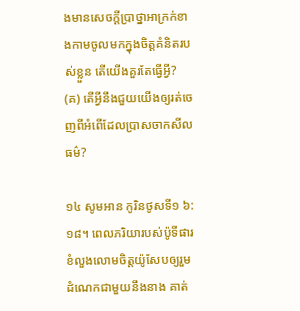ងមានសេចក្ដីប្រាថ្នាអាក្រក់ខាងកាមចូលមកក្នុងចិត្តគំនិតរបស់ខ្លួន តើយើងគួរតែធ្វើអ្វី? (គ) តើអ្វីនឹងជួយយើងឲ្យរត់ចេញពីអំពើដែលប្រាសចាកសីលធម៌?

១៤ សូមអាន កូរិនថូសទី១ ៦:១៨។ ពេលភរិយារបស់ប៉ូទីផារខំលួងលោមចិត្តយ៉ូសែបឲ្យរួមដំណេកជាមួយនឹងនាង គាត់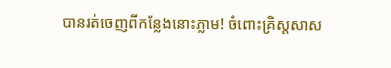បានរត់ចេញពីកន្លែងនោះភ្លាម! ចំពោះគ្រិស្តសាស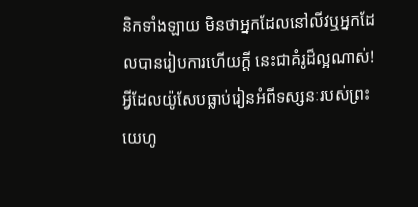និកទាំងឡាយ មិនថាអ្នកដែលនៅលីវឬអ្នកដែលបានរៀបការហើយក្ដី នេះជាគំរូដ៏ល្អណាស់! អ្វីដែលយ៉ូសែបធ្លាប់រៀនអំពីទស្សនៈរបស់ព្រះយេហូ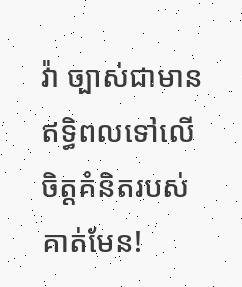វ៉ា ច្បាស់ជាមានឥទ្ធិពលទៅលើចិត្តគំនិតរបស់គាត់មែន!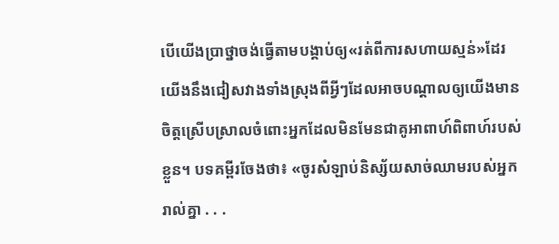បើយើងប្រាថ្នាចង់ធ្វើតាមបង្គាប់ឲ្យ«រត់ពីការសហាយស្មន់»ដែរ យើងនឹងជៀសវាងទាំងស្រុងពីអ្វីៗដែលអាចបណ្ដាលឲ្យយើងមានចិត្តស្រើបស្រាលចំពោះអ្នកដែលមិនមែនជាគូអាពាហ៍ពិពាហ៍របស់ខ្លួន។ បទគម្ពីរចែងថា៖ «ចូរសំឡាប់និស្ស័យសាច់ឈាមរបស់អ្នករាល់គ្នា . . .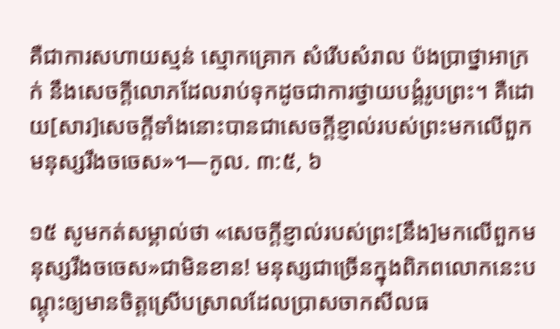គឺជាការសហាយស្មន់ ស្មោកគ្រោក សំរើបសំរាល ប៉ងប្រាថ្នាអាក្រក់ នឹងសេចក្ដីលោភដែលរាប់ទុកដូចជាការថ្វាយបង្គំរូបព្រះ។ គឺដោយ[សារ]សេចក្ដីទាំងនោះបានជាសេចក្ដីខ្ញាល់របស់ព្រះមកលើពួកមនុស្សរឹងចចេស»។—កូល. ៣:៥, ៦

១៥ សូមកត់សម្គាល់ថា «សេចក្ដីខ្ញាល់របស់ព្រះ[នឹង]មកលើពួកមនុស្សរឹងចចេស»ជាមិនខាន! មនុស្សជាច្រើនក្នុងពិភពលោកនេះបណ្ដុះឲ្យមានចិត្តស្រើបស្រាលដែលប្រាសចាកសីលធ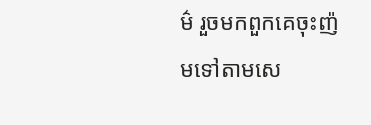ម៌ រួចមកពួកគេចុះញ៉មទៅតាមសេ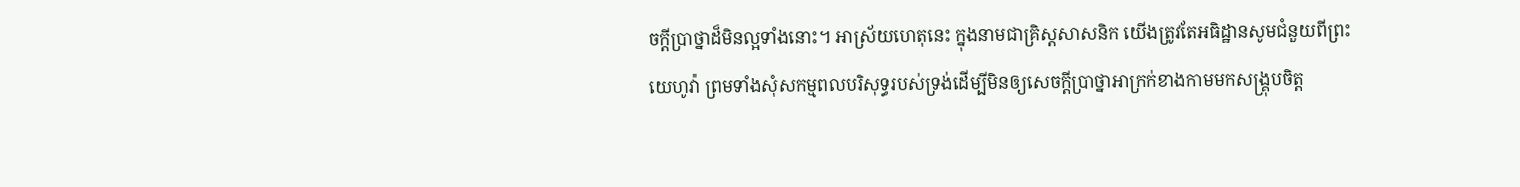ចក្ដីប្រាថ្នាដ៏មិនល្អទាំងនោះ។ អាស្រ័យហេតុនេះ ក្នុងនាមជាគ្រិស្តសាសនិក យើងត្រូវតែអធិដ្ឋានសូមជំនួយពីព្រះយេហូវ៉ា ព្រមទាំងសុំសកម្មពលបរិសុទ្ធរបស់ទ្រង់ដើម្បីមិនឲ្យសេចក្ដីប្រាថ្នាអាក្រក់ខាងកាមមកសង្គ្រុបចិត្ត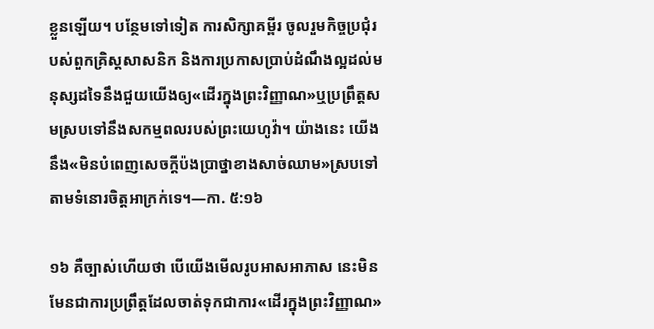ខ្លួនឡើយ។ បន្ថែមទៅទៀត ការសិក្សាគម្ពីរ ចូលរួមកិច្ចប្រជុំរបស់ពួកគ្រិស្តសាសនិក និងការប្រកាសប្រាប់ដំណឹងល្អដល់មនុស្សដទៃនឹងជួយយើងឲ្យ«ដើរក្នុងព្រះវិញ្ញាណ»ឬប្រព្រឹត្តសមស្របទៅនឹងសកម្មពលរបស់ព្រះយេហូវ៉ា។ យ៉ាងនេះ យើងនឹង«មិនបំពេញសេចក្ដីប៉ងប្រាថ្នាខាងសាច់ឈាម»ស្របទៅតាមទំនោរចិត្តអាក្រក់ទេ។—កា. ៥:១៦

១៦ គឺច្បាស់ហើយថា បើយើងមើលរូបអាសអាភាស នេះមិនមែនជាការប្រព្រឹត្តដែលចាត់ទុកជាការ«ដើរក្នុងព្រះវិញ្ញាណ»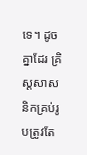ទេ។ ដូចគ្នាដែរ គ្រិស្តសាសនិកគ្រប់រូបត្រូវតែ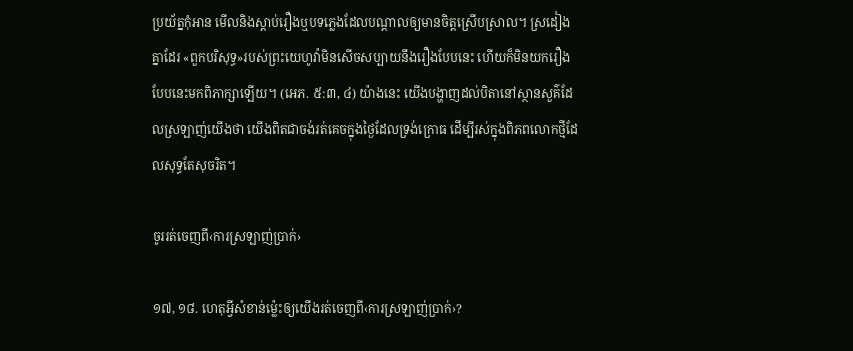ប្រយ័ត្នកុំអាន មើលនិងស្ដាប់រឿងឬបទភ្លេងដែលបណ្ដាលឲ្យមានចិត្តស្រើបស្រាល។ ស្រដៀងគ្នាដែរ «ពួកបរិសុទ្ធ»របស់ព្រះយេហូវ៉ាមិនសើចសប្បាយនឹងរឿងបែបនេះ ហើយក៏មិនយករឿងបែបនេះមកពិភាក្សាឡើយ។ (អេភ. ៥:៣, ៤) យ៉ាងនេះ យើងបង្ហាញដល់បិតានៅស្ថានសួគ៌ដែលស្រឡាញ់យើងថា យើងពិតជាចង់រត់គេចក្នុងថ្ងៃដែលទ្រង់ក្រោធ ដើម្បីរស់ក្នុងពិភពលោកថ្មីដែលសុទ្ធតែសុចរិត។

ចូររត់ចេញពី‹ការស្រឡាញ់ប្រាក់›

១៧, ១៨. ហេតុអ្វីសំខាន់ម្ល៉េះឲ្យយើងរត់ចេញពី‹ការស្រឡាញ់ប្រាក់›?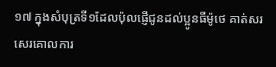១៧ ក្នុងសំបុត្រទី១ដែលប៉ុលផ្ញើជូនដល់ប្អូនធីម៉ូថេ គាត់សរសេរគោលការ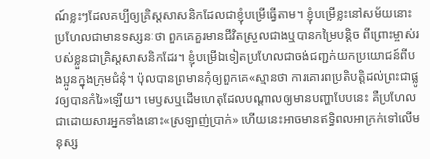ណ៍ខ្លះៗដែលគប្បីឲ្យគ្រិស្តសាសនិកដែលជាខ្ញុំបម្រើធ្វើតាម។ ខ្ញុំបម្រើខ្លះនៅសម័យនោះប្រហែលជាមានទស្សនៈថា ពួកគេគួរមានជីវិតស្រួលជាងឬបានកម្រៃបន្ដិច ពីព្រោះម្ចាស់របស់ខ្លួនជាគ្រិស្តសាសនិកដែរ។ ខ្ញុំបម្រើឯទៀតប្រហែលជាចង់ជញ្ជក់យកប្រយោជន៍ពីបងប្អូនក្នុងក្រុមជំនុំ។ ប៉ុលបានព្រមានកុំឲ្យពួកគេ«ស្មានថា ការគោរពប្រតិបត្ដិដល់ព្រះជាផ្លូវឲ្យបានកំរៃ»ឡើយ។ មេឫសឬដើមហេតុដែលបណ្ដាលឲ្យមានបញ្ហាបែបនេះ គឺប្រហែលជាដោយសារអ្នកទាំងនោះ«ស្រឡាញ់ប្រាក់» ហើយនេះអាចមានឥទ្ធិពលអាក្រក់ទៅលើមនុស្ស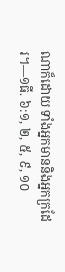ណាក៏ដោយ ទាំងអ្នកមាននិងអ្នកក្រដែរ។—១ធី. ៦:១, ២, ៥, ៩, ១០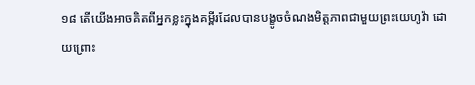១៨ តើយើងអាចគិតពីអ្នកខ្លះក្នុងគម្ពីរដែលបានបង្ខូចចំណងមិត្តភាពជាមួយព្រះយេហូវ៉ា ដោយព្រោះ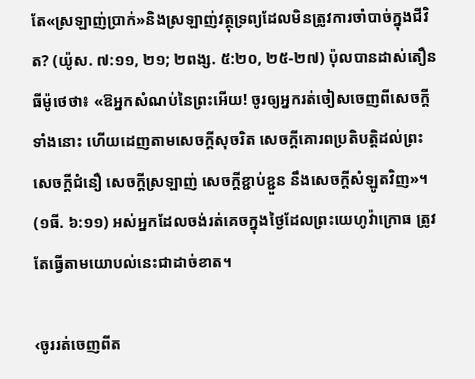តែ«ស្រឡាញ់ប្រាក់»និងស្រឡាញ់វត្ថុទ្រព្យដែលមិនត្រូវការចាំបាច់ក្នុងជីវិត? (យ៉ូស. ៧:១១, ២១; ២ពង្ស. ៥:២០, ២៥-២៧) ប៉ុលបានដាស់តឿនធីម៉ូថេថា៖ «ឱអ្នកសំណប់នៃព្រះអើយ! ចូរឲ្យអ្នករត់ចៀសចេញពីសេចក្ដីទាំងនោះ ហើយដេញតាមសេចក្ដីសុចរិត សេចក្ដីគោរពប្រតិបត្ដិដល់ព្រះ សេចក្ដីជំនឿ សេចក្ដីស្រឡាញ់ សេចក្ដីខ្ជាប់ខ្ជួន នឹងសេចក្ដីសំឡូតវិញ»។ (១ធី. ៦:១១) អស់អ្នកដែលចង់រត់គេចក្នុងថ្ងៃដែលព្រះយេហូវ៉ាក្រោធ ត្រូវតែធ្វើតាមយោបល់នេះជាដាច់ខាត។

‹ចូររត់ចេញពីត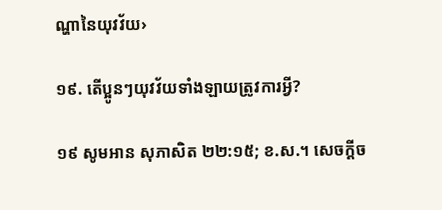ណ្ហានៃយុវវ័យ›

១៩. តើប្អូនៗយុវវ័យទាំងឡាយត្រូវការអ្វី?

១៩ សូមអាន សុភាសិត ២២:១៥; ខ.ស.។ សេចក្ដីច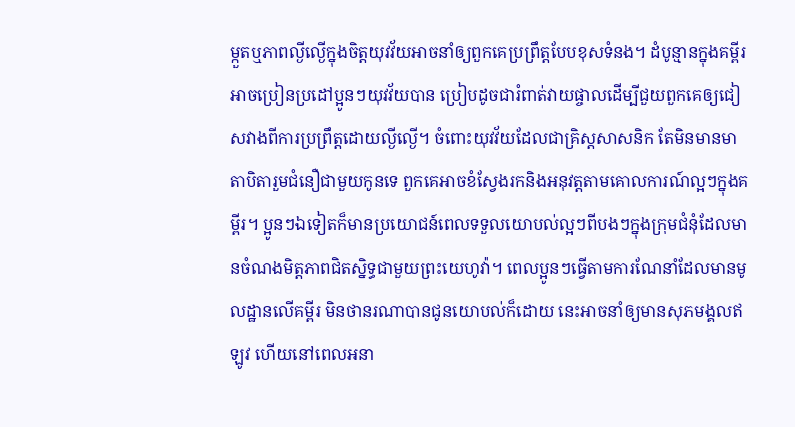ម្កួតឬភាពល្ងីល្ងើក្នុងចិត្តយុវវ័យអាចនាំឲ្យពួកគេប្រព្រឹត្តបែបខុសទំនង។ ដំបូន្មានក្នុងគម្ពីរអាចប្រៀនប្រដៅប្អូនៗយុវវ័យបាន ប្រៀបដូចជារំពាត់វាយផ្ចាលដើម្បីជួយពួកគេឲ្យជៀសវាងពីការប្រព្រឹត្តដោយល្ងីល្ងើ។ ចំពោះយុវវ័យដែលជាគ្រិស្តសាសនិក តែមិនមានមាតាបិតារួមជំនឿជាមួយកូនទេ ពួកគេអាចខំស្វែងរកនិងអនុវត្តតាមគោលការណ៍ល្អៗក្នុងគម្ពីរ។ ប្អូនៗឯទៀតក៏មានប្រយោជន៍ពេលទទួលយោបល់ល្អៗពីបងៗក្នុងក្រុមជំនុំដែលមានចំណងមិត្តភាពជិតស្និទ្ធជាមួយព្រះយេហូវ៉ា។ ពេលប្អូនៗធ្វើតាមការណែនាំដែលមានមូលដ្ឋានលើគម្ពីរ មិនថានរណាបានជូនយោបល់ក៏ដោយ នេះអាចនាំឲ្យមានសុភមង្គលឥឡូវ ហើយនៅពេលអនា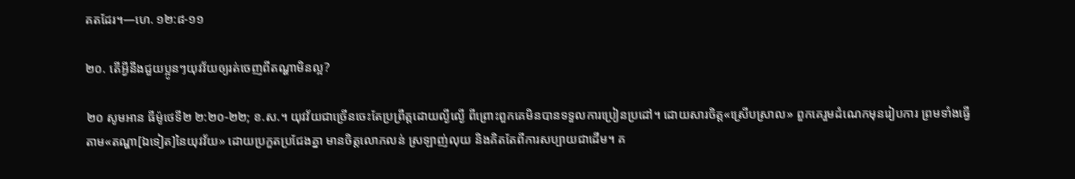គតដែរ។—ហេ. ១២:៨-១១

២០. តើអ្វីនឹងជួយប្អូនៗយុវវ័យឲ្យរត់ចេញពីតណ្ហាមិនល្អ?

២០ សូមអាន ធីម៉ូថេទី២ ២:២០-២២; ខ.ស.។ យុវវ័យជាច្រើនចេះតែប្រព្រឹត្តដោយល្ងីល្ងើ ពីព្រោះពួកគេមិនបានទទួលការប្រៀនប្រដៅ។ ដោយសារចិត្ត«ស្រើបស្រាល» ពួកគេរួមដំណេកមុនរៀបការ ព្រមទាំងធ្វើតាម«តណ្ហា[ឯទៀត]នៃយុវវ័យ» ដោយប្រកួតប្រជែងគ្នា មានចិត្តលោភលន់ ស្រឡាញ់លុយ និងគិតតែពីការសប្បាយជាដើម។ គ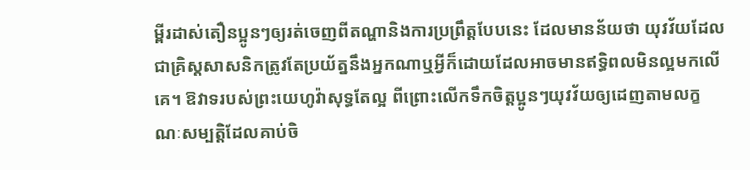ម្ពីរដាស់តឿនប្អូនៗឲ្យរត់ចេញពីតណ្ហានិងការប្រព្រឹត្តបែបនេះ ដែលមានន័យថា យុវវ័យដែលជាគ្រិស្តសាសនិកត្រូវតែប្រយ័ត្ននឹងអ្នកណាឬអ្វីក៏ដោយដែលអាចមានឥទ្ធិពលមិនល្អមកលើគេ។ ឱវាទរបស់ព្រះយេហូវ៉ាសុទ្ធតែល្អ ពីព្រោះលើកទឹកចិត្តប្អូនៗយុវវ័យឲ្យដេញតាមលក្ខណៈសម្បត្ដិដែលគាប់ចិ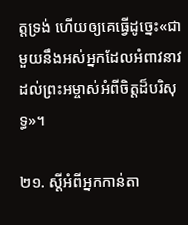ត្តទ្រង់ ហើយឲ្យគេធ្វើដូច្នេះ«ជាមួយនឹងអស់អ្នកដែលអំពាវនាវដល់ព្រះអម្ចាស់អំពីចិត្តដ៏បរិសុទ្ធ»។

២១. ស្តីអំពីអ្នកកាន់តា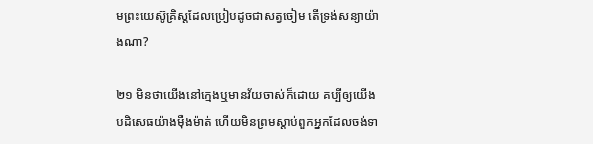មព្រះយេស៊ូគ្រិស្តដែលប្រៀបដូចជាសត្វចៀម តើទ្រង់សន្យាយ៉ាងណា?

២១ មិនថាយើងនៅក្មេងឬមានវ័យចាស់ក៏ដោយ គប្បីឲ្យយើងបដិសេធយ៉ាងម៉ឺងម៉ាត់ ហើយមិនព្រមស្ដាប់ពួកអ្នកដែលចង់ទា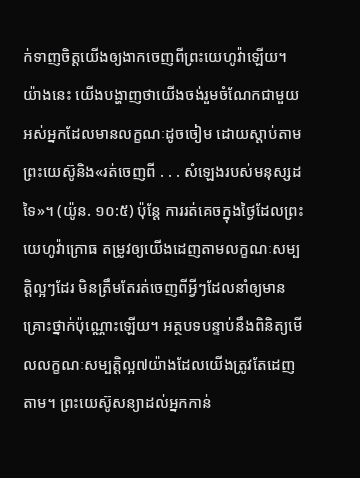ក់ទាញចិត្តយើងឲ្យងាកចេញពីព្រះយេហូវ៉ាឡើយ។ យ៉ាងនេះ យើងបង្ហាញថាយើងចង់រួមចំណែកជាមួយអស់អ្នកដែលមានលក្ខណៈដូចចៀម ដោយស្ដាប់តាមព្រះយេស៊ូនិង«រត់ចេញពី . . . សំឡេងរបស់មនុស្សដទៃ»។ (យ៉ូន. ១០:៥) ប៉ុន្តែ ការរត់គេចក្នុងថ្ងៃដែលព្រះយេហូវ៉ាក្រោធ តម្រូវឲ្យយើងដេញតាមលក្ខណៈសម្បត្ដិល្អៗដែរ មិនត្រឹមតែរត់ចេញពីអ្វីៗដែលនាំឲ្យមានគ្រោះថ្នាក់ប៉ុណ្ណោះឡើយ។ អត្ថបទបន្ទាប់នឹងពិនិត្យមើលលក្ខណៈសម្បត្ដិល្អ៧យ៉ាងដែលយើងត្រូវតែដេញតាម។ ព្រះយេស៊ូសន្យាដល់អ្នកកាន់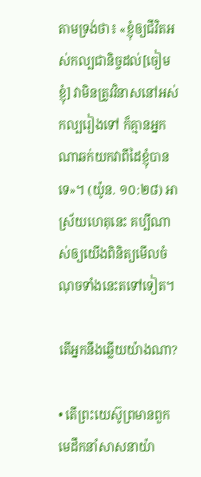តាមទ្រង់ថា៖ «ខ្ញុំឲ្យជីវិតអស់កល្បជានិច្ចដល់[ចៀមខ្ញុំ] វាមិនត្រូវវិនាសនៅអស់កល្បរៀងទៅ ក៏គ្មានអ្នកណាឆក់យកវាពីដៃខ្ញុំបានទេ»។ (យ៉ូន. ១០:២៨) អាស្រ័យហេតុនេះ គប្បីណាស់ឲ្យយើងពិនិត្យមើលចំណុចទាំងនេះតទៅទៀត។

តើអ្នកនឹងឆ្លើយយ៉ាងណា?

• តើព្រះយេស៊ូព្រមានពួកមេដឹកនាំសាសនាយ៉ា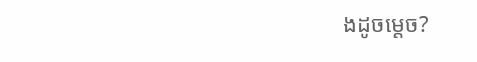ងដូចម្ដេច?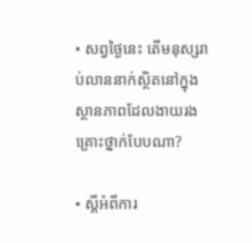• សព្វថ្ងៃនេះ តើមនុស្សរាប់លាននាក់ស្ថិតនៅក្នុងស្ថានភាពដែលងាយរងគ្រោះថ្នាក់បែបណា?

• ស្តីអំពីការ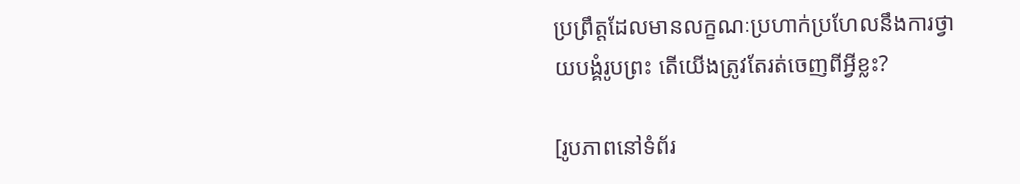ប្រព្រឹត្តដែលមានលក្ខណៈប្រហាក់ប្រហែលនឹងការថ្វាយបង្គំរូបព្រះ តើយើងត្រូវតែរត់ចេញពីអ្វីខ្លះ?

[រូបភាពនៅទំព័រ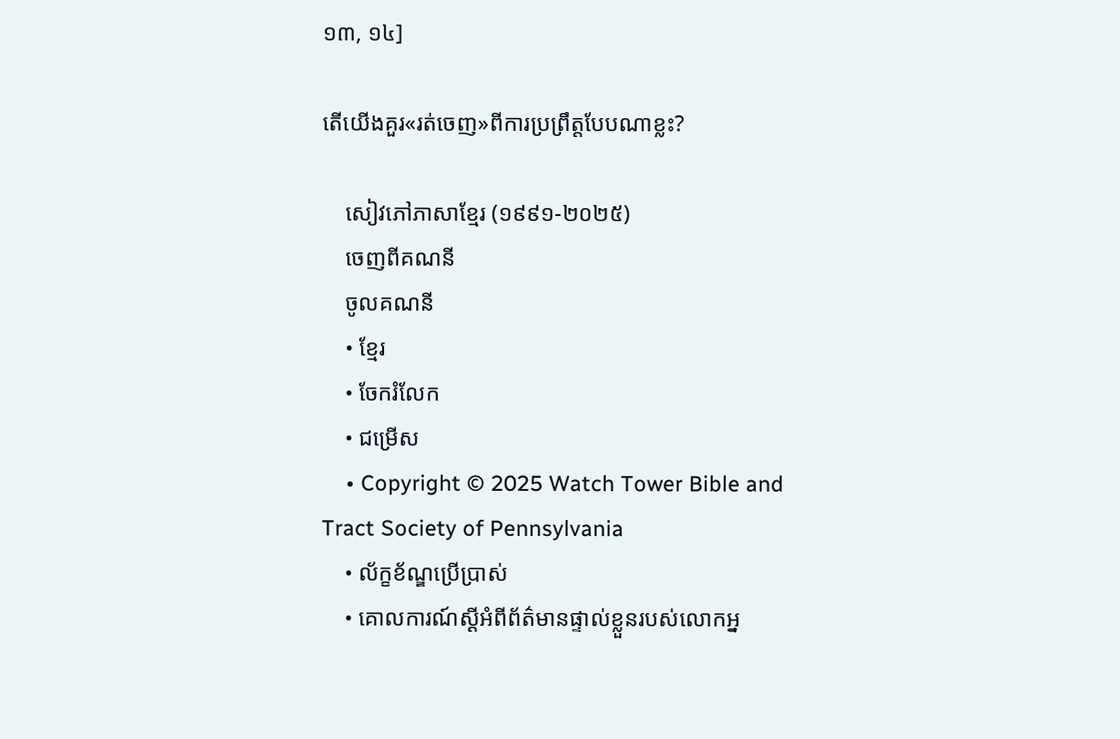១៣, ១៤]

តើយើងគួរ«រត់ចេញ»ពីការប្រព្រឹត្តបែបណាខ្លះ?

    សៀវភៅភាសាខ្មែរ (១៩៩១-២០២៥)
    ចេញពីគណនី
    ចូលគណនី
    • ខ្មែរ
    • ចែករំលែក
    • ជម្រើស
    • Copyright © 2025 Watch Tower Bible and Tract Society of Pennsylvania
    • ល័ក្ខខ័ណ្ឌប្រើប្រាស់
    • គោលការណ៍ស្ដីអំពីព័ត៌មានផ្ទាល់ខ្លួនរបស់លោកអ្ន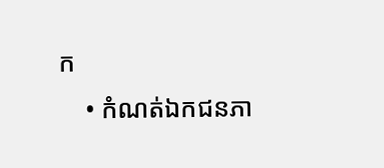ក
    • កំណត់ឯកជនភា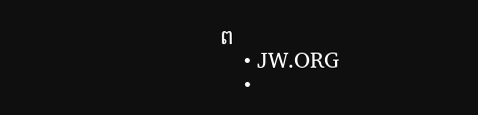ព
    • JW.ORG
    •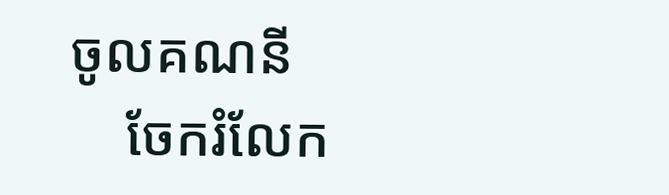ចូលគណនី
    ចែករំលែក